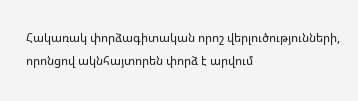Հակառակ փորձագիտական որոշ վերլուծությունների, որոնցով ակնհայտորեն փորձ է արվում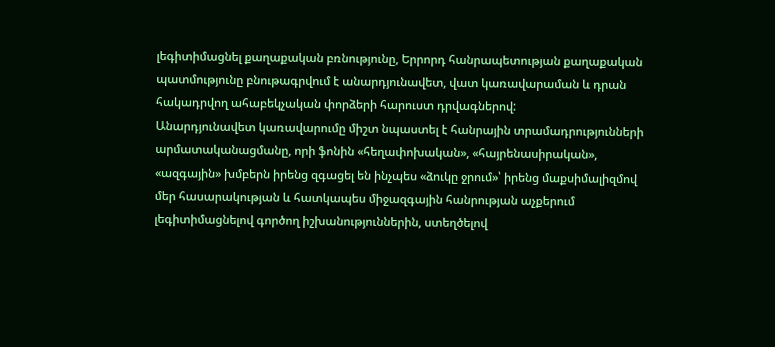լեգիտիմացնել քաղաքական բռնությունը, Երրորդ հանրապետության քաղաքական պատմությունը բնութագրվում է անարդյունավետ, վատ կառավարաման և դրան հակադրվող ահաբեկչական փորձերի հարուստ դրվագներով:
Անարդյունավետ կառավարումը միշտ նպաստել է հանրային տրամադրությունների արմատականացմանը, որի ֆոնին «հեղափոխական», «հայրենասիրական», «ազգային» խմբերն իրենց զգացել են ինչպես «ձուկը ջրում»՝ իրենց մաքսիմալիզմով մեր հասարակության և հատկապես միջազգային հանրության աչքերում լեգիտիմացնելով գործող իշխանություններին, ստեղծելով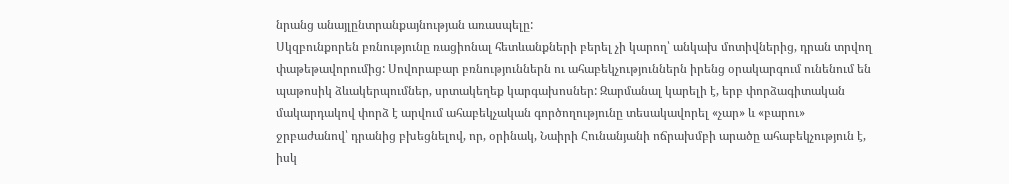նրանց անայլընտրանքայնության առասպելը:
Սկզբունքորեն բռնությունը ռացիոնալ հետևանքների բերել չի կարող՝ անկախ մոտիվներից, դրան տրվող փաթեթավորումից: Սովորաբար բռնություններն ու ահաբեկչություններն իրենց օրակարգում ունենում են պաթոսիկ ձևակերպումներ, սրտակեղեք կարգախոսներ: Զարմանալ կարելի է, երբ փորձագիտական մակարդակով փորձ է արվում ահաբեկչական գործողությունը տեսակավորել «չար» և «բարու» ջրբաժանով՝ դրանից բխեցնելով, որ, օրինակ, Նաիրի Հունանյանի ոճրախմբի արածը ահաբեկչություն է, իսկ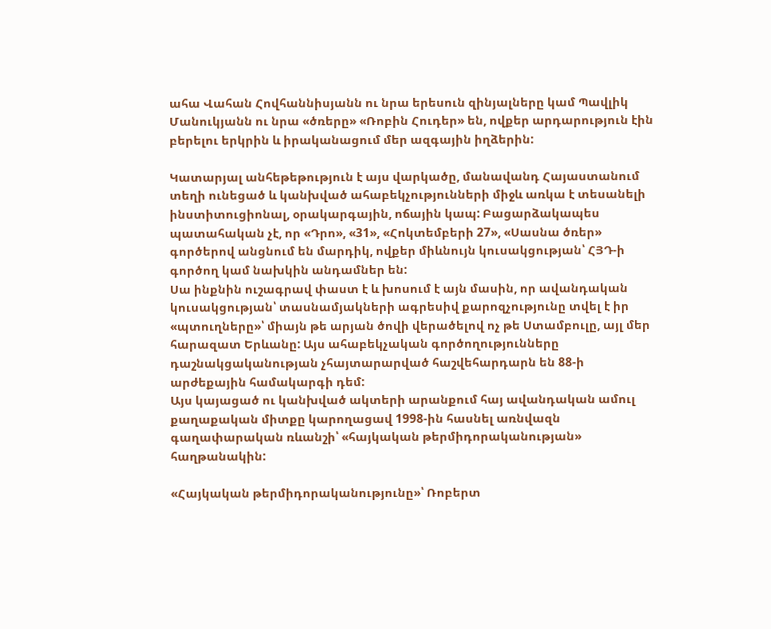ահա Վահան Հովհաննիսյանն ու նրա երեսուն զինյալները կամ Պավլիկ Մանուկյանն ու նրա «ծռերը» «Ռոբին Հուդեր» են, ովքեր արդարություն էին բերելու երկրին և իրականացում մեր ազգային իղձերին:

Կատարյալ անհեթեթություն է այս վարկածը, մանավանդ Հայաստանում տեղի ունեցած և կանխված ահաբեկչությունների միջև առկա է տեսանելի ինստիտուցիոնալ, օրակարգային, ոճային կապ: Բացարձակապես պատահական չէ, որ «Դրո», «31», «Հոկտեմբերի 27», «Սասնա ծռեր» գործերով անցնում են մարդիկ, ովքեր միևնույն կուսակցության՝ ՀՅԴ-ի գործող կամ նախկին անդամներ են:
Սա ինքնին ուշագրավ փաստ է և խոսում է այն մասին, որ ավանդական կուսակցության՝ տասնամյակների ագրեսիվ քարոզչությունը տվել է իր «պտուղները»՝ միայն թե արյան ծովի վերածելով ոչ թե Ստամբուլը, այլ մեր հարազատ Երևանը: Այս ահաբեկչական գործողությունները դաշնակցականության չհայտարարված հաշվեհարդարն են 88-ի արժեքային համակարգի դեմ:
Այս կայացած ու կանխված ակտերի արանքում հայ ավանդական ամուլ քաղաքական միտքը կարողացավ 1998-ին հասնել առնվազն գաղափարական ռևանշի՝ «հայկական թերմիդորականության» հաղթանակին:

«Հայկական թերմիդորականությունը»՝ Ռոբերտ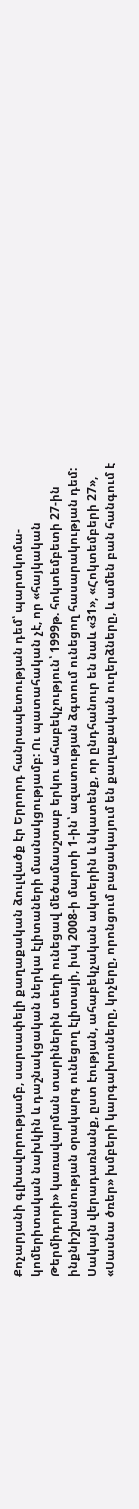Քոչարյանի գլխավորությամբ, սարսափելի քաղաքական ձուլվածք էր Երրորդ հանրապետության դեմ՝ պարտկոմա-կոմերիտական նախկին և դաշնակցական ներկա էլիտաների մասնակցությամբ: Ու պատահական չէ, որ «հայկական Թերմիդորի» կառավարման տարիներին տեղի ունեցավ մեծամասշտաբ երկու ահաբեկչություն՝ 1999թ. հոկտեմբետի 27-ին ինքնիշխանության օրակարգ ունեցող էլիտայի, իսկ 2008-ի մարտի 1-ին՝ ազատության ձգտում ունեցող հասարակության դեմ:
Սակայն վերադառնանք, ըստ էության, ահաբեկչական ակտերին և նկատենք, որ ընդհանուր են նաև «31», «Հոկտեմբերի 27», «Սասնա ծռեր» խմբերի կարգախոսները, կոչերը, որոնցում բացակայում են քաղաքական ուղերձները, և ամեն բան հանգում է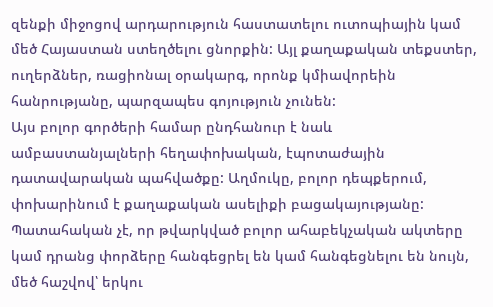զենքի միջոցով արդարություն հաստատելու ուտոպիային կամ մեծ Հայաստան ստեղծելու ցնորքին: Այլ քաղաքական տեքստեր, ուղերձներ, ռացիոնալ օրակարգ, որոնք կմիավորեին հանրությանը, պարզապես գոյություն չունեն:
Այս բոլոր գործերի համար ընդհանուր է նաև ամբաստանյալների հեղափոխական, էպոտաժային դատավարական պահվածքը: Աղմուկը, բոլոր դեպքերում, փոխարինում է քաղաքական ասելիքի բացակայությանը:
Պատահական չէ, որ թվարկված բոլոր ահաբեկչական ակտերը կամ դրանց փորձերը հանգեցրել են կամ հանգեցնելու են նույն, մեծ հաշվով՝ երկու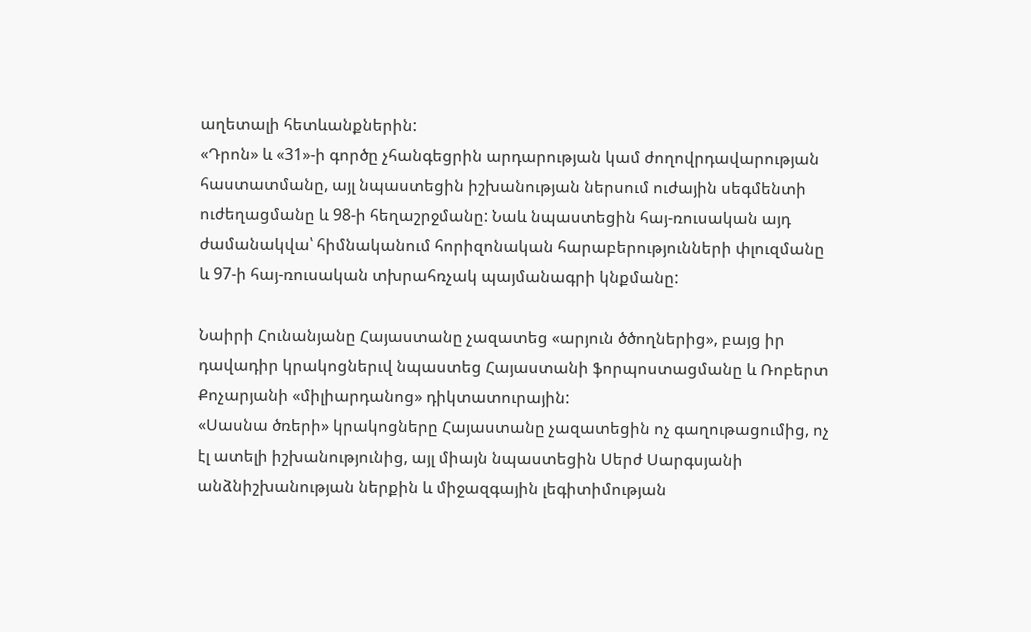աղետալի հետևանքներին:
«Դրոն» և «31»-ի գործը չհանգեցրին արդարության կամ ժողովրդավարության հաստատմանը, այլ նպաստեցին իշխանության ներսում ուժային սեգմենտի ուժեղացմանը և 98-ի հեղաշրջմանը: Նաև նպաստեցին հայ-ռուսական այդ ժամանակվա՝ հիմնականում հորիզոնական հարաբերությունների փլուզմանը և 97-ի հայ-ռուսական տխրահռչակ պայմանագրի կնքմանը:

Նաիրի Հունանյանը Հայաստանը չազատեց «արյուն ծծողներից», բայց իր դավադիր կրակոցներւվ նպաստեց Հայաստանի ֆորպոստացմանը և Ռոբերտ Քոչարյանի «միլիարդանոց» դիկտատուրային:
«Սասնա ծռերի» կրակոցները Հայաստանը չազատեցին ոչ գաղութացումից, ոչ էլ ատելի իշխանությունից, այլ միայն նպաստեցին Սերժ Սարգսյանի անձնիշխանության ներքին և միջազգային լեգիտիմության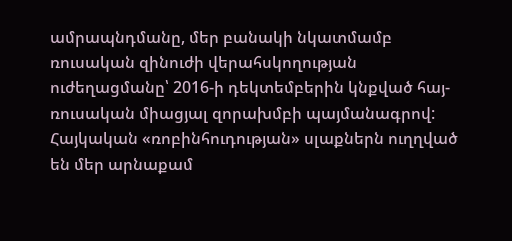ամրապնդմանը, մեր բանակի նկատմամբ ռուսական զինուժի վերահսկողության ուժեղացմանը՝ 2016-ի դեկտեմբերին կնքված հայ-ռուսական միացյալ զորախմբի պայմանագրով:
Հայկական «ռոբինհուդության» սլաքներն ուղղված են մեր արնաքամ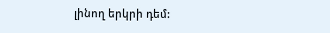լինող երկրի դեմ: